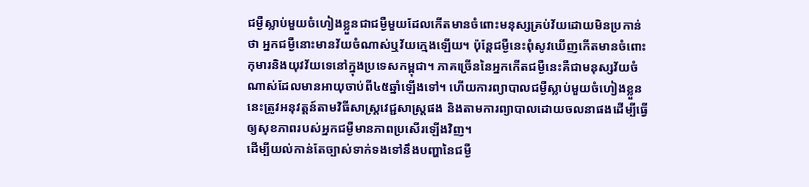ជម្ងឺស្លាប់មួយចំហៀងខ្លួនជាជម្ងឺមួយដែលកើតមានចំពោះមនុស្សគ្រប់វ័យដោយមិនប្រកាន់ថា អ្នកជម្ងឺនោះមានវ័យចំណាស់ឬវ័យក្មេងឡើយ។ ប៉ុន្តែជម្ងឺនេះពុំសូវឃើញកើតមានចំពោះកុមារនិងយុវវ័យទេនៅក្នុងប្រទេសកម្ពុជា។ ភាគច្រើននៃអ្នកកើតជម្ងឺនេះគឺជាមនុស្សវ័យចំណាស់ដែលមានអាយុចាប់ពី៤៥ឆ្នាំឡើងទៅ។ ហើយការព្យាបាលជម្ងឺស្លាប់មួយចំហៀងខ្លួននេះត្រូវអនុវត្តន៍តាមវិធីសាស្រ្តវេជ្ជសាស្រ្តផង និងតាមការព្យាបាលដោយចលនាផងដើម្បីធ្វើឲ្យសុខភាពរបស់អ្នកជម្ងឺមានភាពប្រសើរឡើងវិញ។
ដើម្បីយល់កាន់តែច្បាស់ទាក់ទងទៅនឹងបញ្ហានៃជម្ងឺ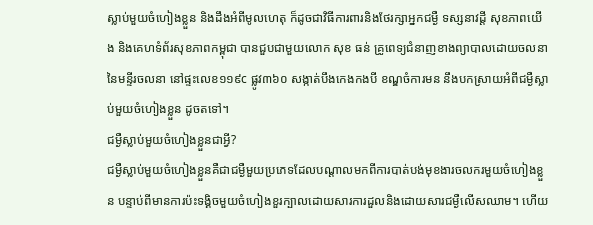ស្លាប់មួយចំហៀងខ្លួន និងដឹងអំពីមូលហេតុ ក៏ដូចជាវិធីការពារនិងថែរក្សាអ្នកជម្ងឺ ទស្សនាវដ្តី សុខភាពយើង និងគេហទំព័រសុខភាពកម្ពុជា បានជួបជាមួយលោក សុខ ធន់ គ្រូពេទ្យជំនាញខាងព្យាបាលដោយចលនានៃមន្ទីរចលនា នៅផ្ទះលេខ១១៩c ផ្លូវ៣៦០ សង្កាត់បឹងកេងកងបី ខណ្ឌចំការមន នឹងបកស្រាយអំពីជម្ងឺស្លាប់មួយចំហៀងខ្លួន ដូចតទៅ។
ជម្ងឺស្លាប់មួយចំហៀងខ្លួនជាអ្វី?
ជម្ងឺស្លាប់មួយចំហៀងខ្លួនគឺជាជម្ងឺមួយប្រភេទដែលបណ្តាលមកពីការបាត់បង់មុខងារចលករមួយចំហៀងខ្លួន បន្ទាប់ពីមានការប៉ះទង្គិចមួយចំហៀងខួរក្បាលដោយសារការដួលនិងដោយសារជម្ងឺលើសឈាម។ ហើយ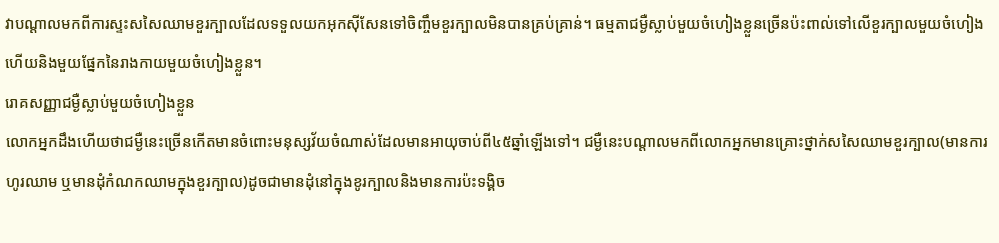វាបណ្តាលមកពីការស្ទះសសៃឈាមខួរក្បាលដែលទទួលយកអុកស៊ីសែនទៅចិញ្ចឹមខួរក្បាលមិនបានគ្រប់គ្រាន់។ ធម្មតាជម្ងឺស្លាប់មួយចំហៀងខ្លួនច្រើនប៉ះពាល់ទៅលើខួរក្បាលមួយចំហៀងហើយនិងមួយផ្នែកនៃរាងកាយមួយចំហៀងខ្លួន។
រោគសញ្ញាជម្ងឺស្លាប់មួយចំហៀងខ្លួន
លោកអ្នកដឹងហើយថាជម្ងឺនេះច្រើនកើតមានចំពោះមនុស្សវ័យចំណាស់ដែលមានអាយុចាប់ពី៤៥ឆ្នាំឡើងទៅ។ ជម្ងឺនេះបណ្តាលមកពីលោកអ្នកមានគ្រោះថ្នាក់សសៃឈាមខួរក្បាល(មានការហូរឈាម ឬមានដុំកំណកឈាមក្នុងខួរក្បាល)ដូចជាមានដុំនៅក្នុងខូរក្បាលនិងមានការប៉ះទង្គិច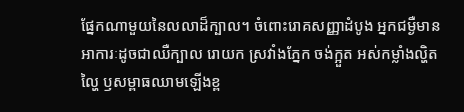ផ្នែកណាមួយនៃលលាដ៏ក្បាល។ ចំពោះរោគសញ្ញាដំបូង អ្នកជម្ងឺមានអាការៈដូចជាឈឺក្បាល រោយក ស្រវាំងភ្នែក ចង់ក្អួត អស់កម្លាំងល្ហិតល្ហៃ ឫសម្ពាធឈាមឡើងខ្ព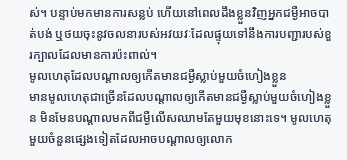ស់។ បន្ទាប់មកមានការសន្លប់ ហើយនៅពេលដឹងខ្លួនវិញអ្នកជម្ងឺអាចបាត់បង់ ឬថយចុះនូវចលនារបស់អវយវៈដែលផ្ទុយទៅនឹងការបញ្ជារបស់ខួរក្បាលដែលមានការប៉ះពាល់។
មូលហេតុដែលបណ្តាលឲ្យកើតមានជម្ងឺស្លាប់មួយចំហៀងខ្លួន
មានមូលហេតុជាច្រើនដែលបណ្តាលឲ្យកើតមានជម្ងឺស្លាប់មួយចំហៀងខ្លួន មិនមែនបណ្តាលមកពីជម្ងឺលើសឈាមតែមួយមុខនោះទេ។ មូលហេតុមួយចំនួនផ្សេងទៀតដែលអាចបណ្តាលឲ្យលោក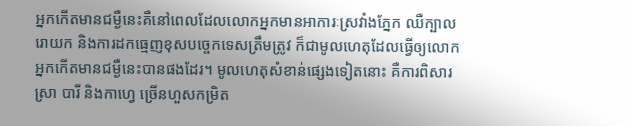អ្នកកើតមានជម្ងឺនេះគឺនៅពេលដែលលោកអ្នកមានអាការៈស្រវាំងភ្នែក ឈឺក្បាល រោយក និងការដកធ្មេញខុសបច្ចេកទេសត្រឹមត្រូវ ក៏ជាមូលហេតុដែលធ្វើឲ្យលោកអ្នកកើតមានជម្ងឺនេះបានផងដែរ។ មូលហេតុសំខាន់ផ្សេងទៀតនោះ គឺការពិសារស្រា បារី និងកាហ្វេ ច្រើនហួសកម្រិត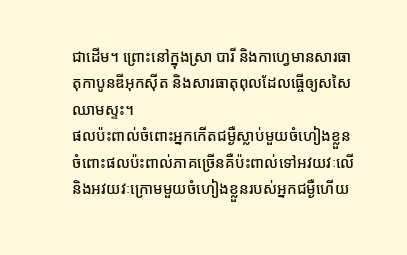ជាដើម។ ព្រោះនៅក្នុងស្រា បារី និងកាហ្វេមានសារធាតុកាបូនឌីអុកស៊ីត និងសារធាតុពុលដែលធ្ចើឲ្យសសៃឈាមស្ទះ។
ផលប៉ះពាល់ចំពោះអ្នកកើតជម្ងឺស្លាប់មួយចំហៀងខ្លួន
ចំពោះផលប៉ះពាល់ភាគច្រើនគឺប៉ះពាល់ទៅអវយវៈលើ និងអវយវៈក្រោមមួយចំហៀងខ្លួនរបស់អ្នកជម្ងឺហើយ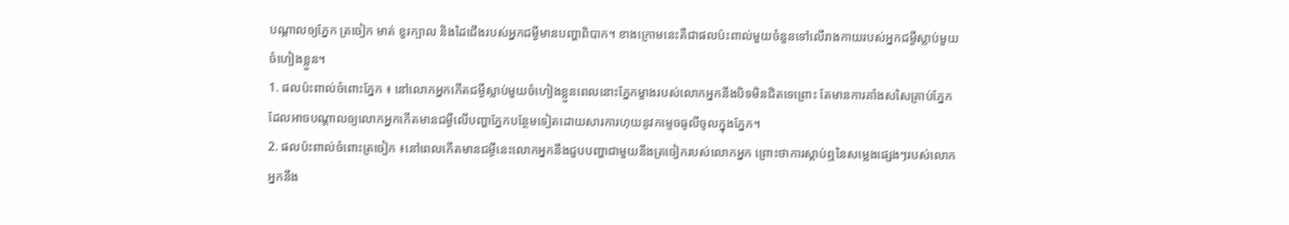បណ្តាលឲ្យភ្នែក ត្រចៀក មាត់ ខួរក្បាល និងដៃជើងរបស់អ្នកជម្ងឺមានបញ្ហាពិបាក។ ខាងក្រោមនេះគឺជាផលប៉ះពាល់មួយចំនួនទៅលើរាងកាយរបស់អ្នកជម្ងឺស្លាប់មួយចំហៀងខ្លួន។
1. ផលប៉ះពាល់ចំពោះភ្នែក ៖ នៅលោកអ្នកកើតជម្ងឺស្លាប់មួយចំហៀងខ្លួនពេលនោះភ្នែកម្ខាងរបស់លោកអ្នកនឹងបិទមិនជិតទេព្រោះ តែមានការគាំងសសៃគ្រាប់ភ្នែកដែលអាចបណ្តាលឲ្យលោកអ្នកកើតមានជម្ងឺលើបញ្ហាភ្នែកបន្ថែមទៀតដោយសារការហុយនូវកម្ទេចធូលីចូលក្នុងភ្នែក។
2. ផលប៉ះពាល់ចំពោះត្រចៀក ៖នៅពេលកើតមានជម្ងឺនេះលោកអ្នកនឹងជួបបញ្ហាជាមួយនឹងត្រចៀករបស់លោកអ្នក ព្រោះថាការស្តាប់ឮនៃសម្លេងផ្សេងៗរបស់លោកអ្នកនឹង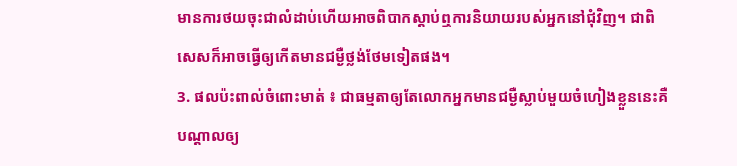មានការថយចុះជាលំដាប់ហើយអាចពិបាកស្តាប់ឮការនិយាយរបស់អ្នកនៅជុំវិញ។ ជាពិសេសក៏អាចធ្វើឲ្យកើតមានជម្ងឺថ្លង់ថែមទៀតផង។
3. ផលប៉ះពាល់ចំពោះមាត់ ៖ ជាធម្មតាឲ្យតែលោកអ្នកមានជម្ងឺស្លាប់មួយចំហៀងខ្លួននេះគឺ បណ្តាលឲ្យ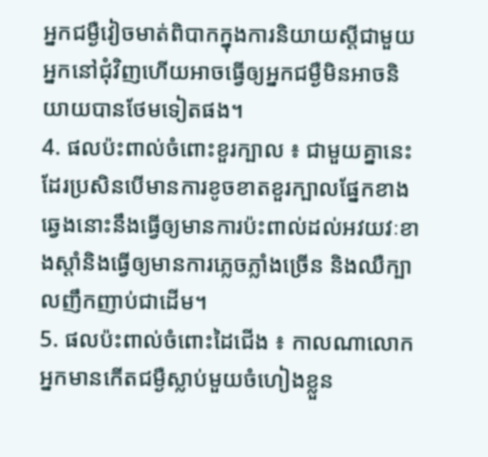អ្នកជម្ងឺវៀចមាត់ពិបាកក្នុងការនិយាយស្តីជាមួយអ្នកនៅជុំវិញហើយអាចធ្វើឲ្យអ្នកជម្ងឺមិនអាចនិយាយបានថែមទៀតផង។
4. ផលប៉ះពាល់ចំពោះខួរក្បាល ៖ ជាមួយគ្នានេះដែរប្រសិនបើមានការខូចខាតខួរក្បាលផ្នែកខាងឆ្វេងនោះនឹងធ្វើឲ្យមានការប៉ះពាល់ដល់អវយវៈខាងស្តាំនិងធ្វើឲ្យមានការភ្លេចភ្លាំងច្រើន និងឈឺក្បាលញឹកញាប់ជាដើម។
5. ផលប៉ះពាល់ចំពោះដៃជើង ៖ កាលណាលោកអ្នកមានកើតជម្ងឺស្លាប់មួយចំហៀងខ្លួន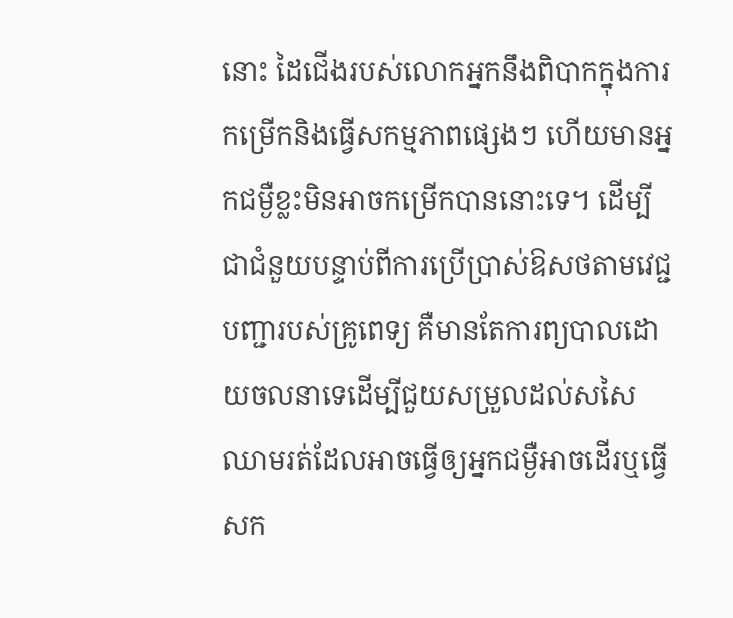នោះ ដៃជើងរបស់លោកអ្នកនឹងពិបាកក្នុងការកម្រើកនិងធ្វើសកម្មភាពផ្សេងៗ ហើយមានអ្នកជម្ងឺខ្លះមិនអាចកម្រើកបាននោះទេ។ ដើម្បីជាជំនួយបន្ទាប់ពីការប្រើប្រាស់ឱសថតាមវេជ្ជបញ្ជារបស់គ្រូពេទ្យ គឺមានតែការព្យបាលដោយចលនាទេដើម្បីជួយសម្រួលដល់សសៃឈាមរត់ដែលអាចធ្វើឲ្យអ្នកជម្ងឺអាចដើរឬធ្វើសក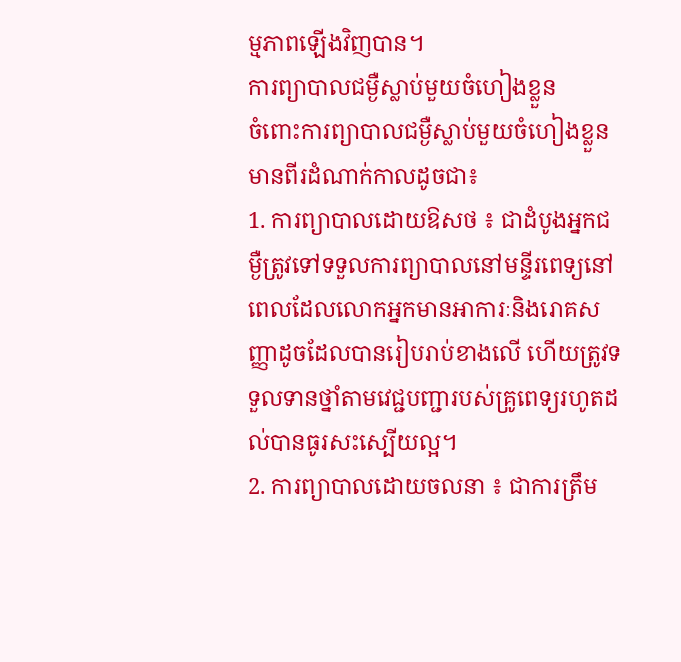ម្មភាពឡើងវិញបាន។
ការព្យាបាលជម្ងឺស្លាប់មួយចំហៀងខ្លួន
ចំពោះការព្យាបាលជម្ងឺស្លាប់មួយចំហៀងខ្លួនមានពីរដំណាក់កាលដូចជា៖
1. ការព្យាបាលដោយឱសថ ៖ ជាដំបូងអ្នកជម្ងឺត្រូវទៅទទួលការព្យាបាលនៅមន្ទីរពេទ្យនៅពេលដែលលោកអ្នកមានអាការៈនិងរោគសញ្ញាដូចដែលបានរៀបរាប់ខាងលើ ហើយត្រូវទទួលទានថ្នាំតាមវេជ្ជបញ្ជារបស់គ្រូពេទ្យរហូតដល់បានធូរសះស្បើយល្អ។
2. ការព្យាបាលដោយចលនា ៖ ជាការត្រឹម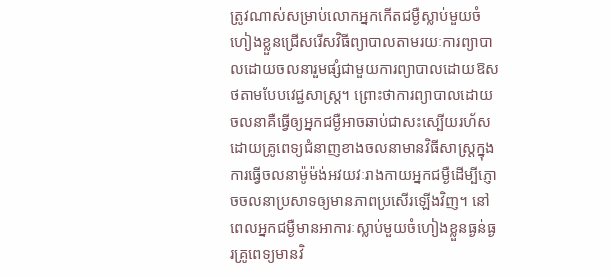ត្រូវណាស់សម្រាប់លោកអ្នកកើតជម្ងឺស្លាប់មួយចំហៀងខ្លួនជ្រើសរើសវិធីព្យាបាលតាមរយៈការព្យាបាលដោយចលនារួមផ្សំជាមួយការព្យាបាលដោយឱសថតាមបែបវេជ្ជសាស្រ្ត។ ព្រោះថាការព្យាបាលដោយចលនាគឺធ្វើឲ្យអ្នកជម្ងឺអាចឆាប់ជាសះស្បើយរហ័សដោយគ្រូពេទ្យជំនាញខាងចលនាមានវិធីសាស្រ្តក្នុងការធ្វើចលនាម៉ូម៉ង់អវយវៈរាងកាយអ្នកជម្ងឺដើម្បីភ្ញោចចលនាប្រសាទឲ្យមានភាពប្រសើរឡើងវិញ។ នៅពេលអ្នកជម្ងឺមានអាការៈស្លាប់មួយចំហៀងខ្លួនធ្ងន់ធ្ងរគ្រូពេទ្យមានវិ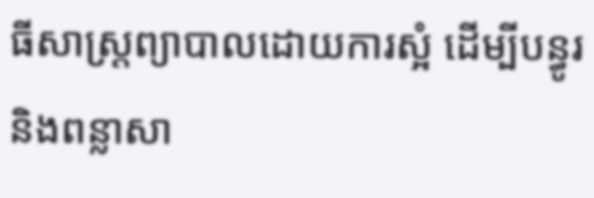ធីសាស្រ្តព្យាបាលដោយការស្អំ ដើម្បីបន្ធូរនិងពន្លាសា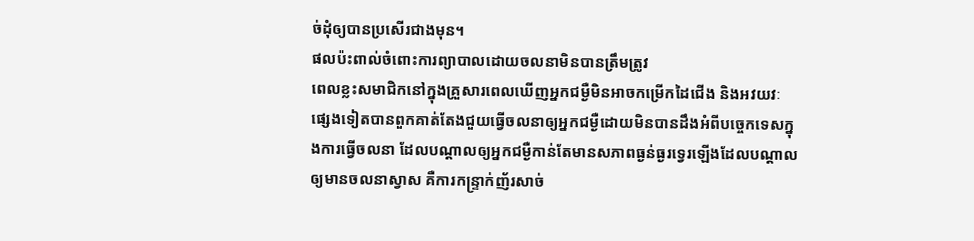ច់ដុំឲ្យបានប្រសើរជាងមុន។
ផលប៉ះពាល់ចំពោះការព្យាបាលដោយចលនាមិនបានត្រឹមត្រូវ
ពេលខ្លះសមាជិកនៅក្នុងគ្រួសារពេលឃើញអ្នកជម្ងឺមិនអាចកម្រើកដៃជើង និងអវយវៈផ្សេងទៀតបានពួកគាត់តែងជួយធ្វើចលនាឲ្យអ្នកជម្ងឺដោយមិនបានដឹងអំពីបច្ចេកទេសក្នុងការធ្វើចលនា ដែលបណ្តាលឲ្យអ្នកជម្ងឺកាន់តែមានសភាពធ្ងន់ធ្ងរទ្វេរឡើងដែលបណ្តាលឲ្យមានចលនាស្វាស គឺការកន្ទ្រាក់ញ័រសាច់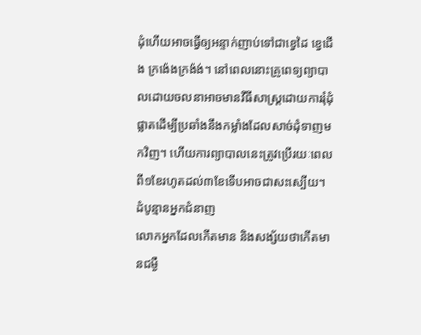ដុំហើយអាចធ្វើឲ្យអន្ទាក់ញាប់ទៅជាខ្វេដៃ ខ្វេជើង ក្រង៉េងក្រង៉ង់។ នៅពេលនោះគ្រូពេទ្យព្យាបាលដោយចលនាអាចមានវីធីសាស្រ្តដោយការរុំដុំផ្លាតដើម្បីប្រឆាំងនឹងកម្លាំងដែលសាច់ដុំទាញមកវិញ។ ហើយការព្យាបាលនេះត្រូវប្រើរយៈពេលពី១ខែរហូតដល់៣ខែទើបអាចជាសះស្បើយ។
ដំបូន្មានអ្នកជំនាញ
លោកអ្នកដែលកើតមាន និងសង្ស័យថាកើតមានជម្ងឺ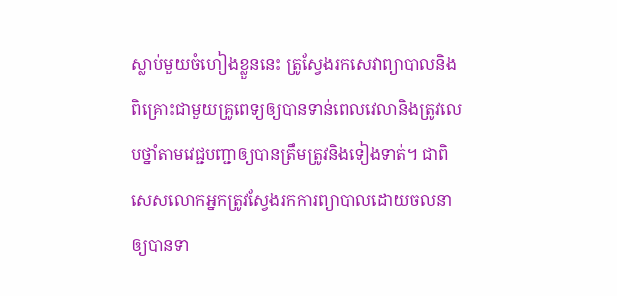ស្លាប់មួយចំហៀងខ្លួននេះ ត្រូស្វែងរកសេវាព្យាបាលនិងពិគ្រោះជាមួយគ្រូពេទ្យឲ្យបានទាន់ពេលវេលានិងត្រូវលេបថ្នាំតាមវេជ្ជបញ្ជាឲ្យបានត្រឹមត្រូវនិងទៀងទាត់។ ជាពិសេសលោកអ្នកត្រូវស្វែងរកការព្យាបាលដោយចលនាឲ្យបានទា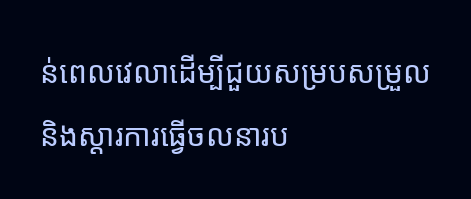ន់ពេលវេលាដើម្បីជួយសម្របសម្រួលនិងស្តារការធ្វើចលនារប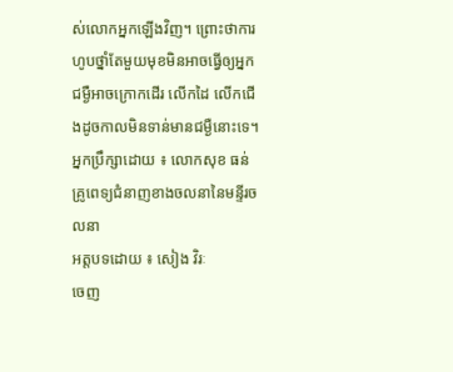ស់លោកអ្នកឡើងវិញ។ ព្រោះថាការហូបថ្នាំតែមួយមុខមិនអាចធ្វើឲ្យអ្នកជម្ងឺអាចក្រោកដើរ លើកដៃ លើកជើងដូចកាលមិនទាន់មានជម្ងឺនោះទេ។
អ្នកប្រឹក្សាដោយ ៖ លោកសុខ ធន់ គ្រូពេទ្យជំនាញខាងចលនានៃមន្ទីរចលនា
អត្តបទដោយ ៖ សៀង វិរៈ
ចេញ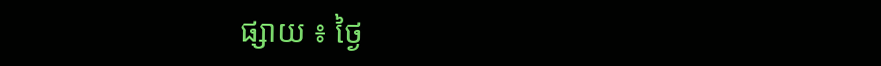ផ្សាយ ៖ ថ្ងៃ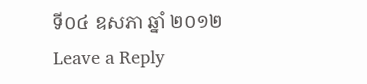ទី០៤ ឧសភា ឆ្នាំ ២០១២
Leave a Reply